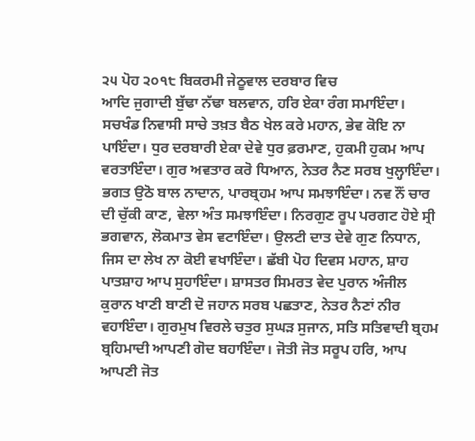੨੫ ਪੋਹ ੨੦੧੮ ਬਿਕਰਮੀ ਜੇਠੂਵਾਲ ਦਰਬਾਰ ਵਿਚ
ਆਦਿ ਜੁਗਾਦੀ ਬੁੱਢਾ ਨੱਢਾ ਬਲਵਾਨ, ਹਰਿ ਏਕਾ ਰੰਗ ਸਮਾਇੰਦਾ। ਸਚਖੰਡ ਨਿਵਾਸੀ ਸਾਚੇ ਤਖ਼ਤ ਬੈਠ ਖੇਲ ਕਰੇ ਮਹਾਨ, ਭੇਵ ਕੋਇ ਨਾ ਪਾਇੰਦਾ। ਧੁਰ ਦਰਬਾਰੀ ਏਕਾ ਦੇਵੇ ਧੁਰ ਫ਼ਰਮਾਣ, ਹੁਕਮੀ ਹੁਕਮ ਆਪ ਵਰਤਾਇੰਦਾ। ਗੁਰ ਅਵਤਾਰ ਕਰੋ ਧਿਆਨ, ਨੇਤਰ ਨੈਣ ਸਰਬ ਖੁਲ੍ਹਾਇੰਦਾ। ਭਗਤ ਉਠੋ ਬਾਲ ਨਾਦਾਨ, ਪਾਰਬ੍ਰਹਮ ਆਪ ਸਮਝਾਇੰਦਾ। ਨਵ ਨੌਂ ਚਾਰ ਦੀ ਚੁੱਕੀ ਕਾਣ, ਵੇਲਾ ਅੰਤ ਸਮਝਾਇੰਦਾ। ਨਿਰਗੁਣ ਰੂਪ ਪਰਗਟ ਹੋਏ ਸ੍ਰੀ ਭਗਵਾਨ, ਲੋਕਮਾਤ ਵੇਸ ਵਟਾਇੰਦਾ। ਉਲਟੀ ਦਾਤ ਦੇਵੇ ਗੁਣ ਨਿਧਾਨ, ਜਿਸ ਦਾ ਲੇਖ ਨਾ ਕੋਈ ਵਖਾਇੰਦਾ। ਛੱਬੀ ਪੋਹ ਦਿਵਸ ਮਹਾਨ, ਸ਼ਾਹ ਪਾਤਸ਼ਾਹ ਆਪ ਸੁਹਾਇੰਦਾ। ਸ਼ਾਸਤਰ ਸਿਮਰਤ ਵੇਦ ਪੁਰਾਨ ਅੰਜੀਲ ਕੁਰਾਨ ਖਾਣੀ ਬਾਣੀ ਦੋ ਜਹਾਨ ਸਰਬ ਪਛਤਾਣ, ਨੇਤਰ ਨੈਣਾਂ ਨੀਰ ਵਹਾਇੰਦਾ। ਗੁਰਮੁਖ ਵਿਰਲੇ ਚਤੁਰ ਸੁਘੜ ਸੁਜਾਨ, ਸਤਿ ਸਤਿਵਾਦੀ ਬ੍ਰਹਮ ਬ੍ਰਹਿਮਾਦੀ ਆਪਣੀ ਗੋਦ ਬਹਾਇੰਦਾ। ਜੋਤੀ ਜੋਤ ਸਰੂਪ ਹਰਿ, ਆਪ ਆਪਣੀ ਜੋਤ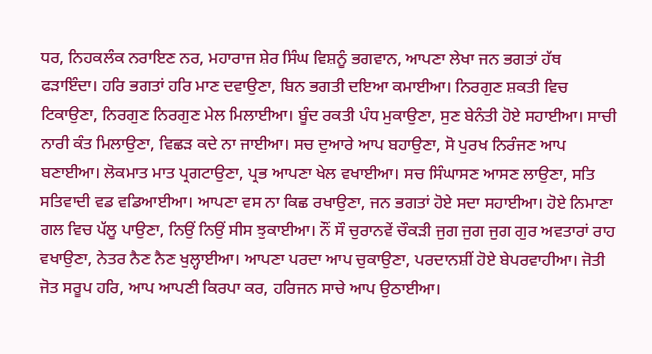ਧਰ, ਨਿਹਕਲੰਕ ਨਰਾਇਣ ਨਰ, ਮਹਾਰਾਜ ਸ਼ੇਰ ਸਿੰਘ ਵਿਸ਼ਨੂੰ ਭਗਵਾਨ, ਆਪਣਾ ਲੇਖਾ ਜਨ ਭਗਤਾਂ ਹੱਥ ਫੜਾਇੰਦਾ। ਹਰਿ ਭਗਤਾਂ ਹਰਿ ਮਾਣ ਦਵਾਉਣਾ, ਬਿਨ ਭਗਤੀ ਦਇਆ ਕਮਾਈਆ। ਨਿਰਗੁਣ ਸ਼ਕਤੀ ਵਿਚ ਟਿਕਾਉਣਾ, ਨਿਰਗੁਣ ਨਿਰਗੁਣ ਮੇਲ ਮਿਲਾਈਆ। ਬੂੰਦ ਰਕਤੀ ਪੰਧ ਮੁਕਾਉਣਾ, ਸੁਣ ਬੇਨੰਤੀ ਹੋਏ ਸਹਾਈਆ। ਸਾਚੀ ਨਾਰੀ ਕੰਤ ਮਿਲਾਉਣਾ, ਵਿਛੜ ਕਦੇ ਨਾ ਜਾਈਆ। ਸਚ ਦੁਆਰੇ ਆਪ ਬਹਾਉਣਾ, ਸੋ ਪੁਰਖ ਨਿਰੰਜਣ ਆਪ ਬਣਾਈਆ। ਲੋਕਮਾਤ ਮਾਤ ਪ੍ਰਗਟਾਉਣਾ, ਪ੍ਰਭ ਆਪਣਾ ਖੇਲ ਵਖਾਈਆ। ਸਚ ਸਿੰਘਾਸਣ ਆਸਣ ਲਾਉਣਾ, ਸਤਿ ਸਤਿਵਾਦੀ ਵਡ ਵਡਿਆਈਆ। ਆਪਣਾ ਵਸ ਨਾ ਕਿਛ ਰਖਾਉਣਾ, ਜਨ ਭਗਤਾਂ ਹੋਏ ਸਦਾ ਸਹਾਈਆ। ਹੋਏ ਨਿਮਾਣਾ ਗਲ ਵਿਚ ਪੱਲੂ ਪਾਉਣਾ, ਨਿਉਂ ਨਿਉਂ ਸੀਸ ਝੁਕਾਈਆ। ਨੌਂ ਸੌ ਚੁਰਾਨਵੇਂ ਚੌਕੜੀ ਜੁਗ ਜੁਗ ਜੁਗ ਗੁਰ ਅਵਤਾਰਾਂ ਰਾਹ ਵਖਾਉਣਾ, ਨੇਤਰ ਨੈਣ ਨੈਣ ਖੁਲ੍ਹਾਈਆ। ਆਪਣਾ ਪਰਦਾ ਆਪ ਚੁਕਾਉਣਾ, ਪਰਦਾਨਸ਼ੀਂ ਹੋਏ ਬੇਪਰਵਾਹੀਆ। ਜੋਤੀ ਜੋਤ ਸਰੂਪ ਹਰਿ, ਆਪ ਆਪਣੀ ਕਿਰਪਾ ਕਰ, ਹਰਿਜਨ ਸਾਚੇ ਆਪ ਉਠਾਈਆ।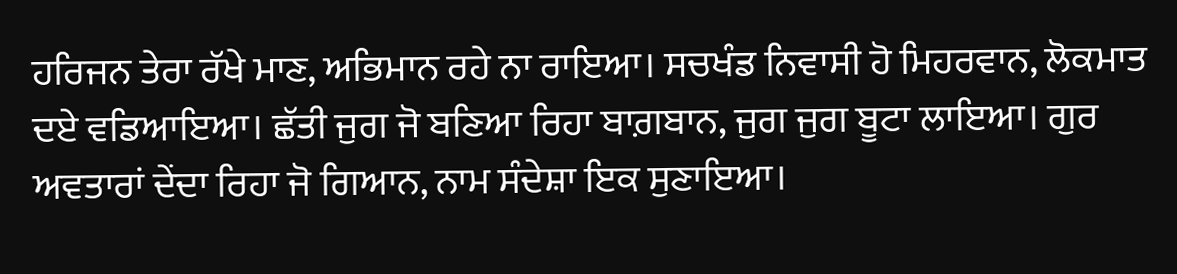ਹਰਿਜਨ ਤੇਰਾ ਰੱਖੇ ਮਾਣ, ਅਭਿਮਾਨ ਰਹੇ ਨਾ ਰਾਇਆ। ਸਚਖੰਡ ਨਿਵਾਸੀ ਹੋ ਮਿਹਰਵਾਨ, ਲੋਕਮਾਤ ਦਏ ਵਡਿਆਇਆ। ਛੱਤੀ ਜੁਗ ਜੋ ਬਣਿਆ ਰਿਹਾ ਬਾਗ਼ਬਾਨ, ਜੁਗ ਜੁਗ ਬੂਟਾ ਲਾਇਆ। ਗੁਰ ਅਵਤਾਰਾਂ ਦੇਂਦਾ ਰਿਹਾ ਜੋ ਗਿਆਨ, ਨਾਮ ਸੰਦੇਸ਼ਾ ਇਕ ਸੁਣਾਇਆ।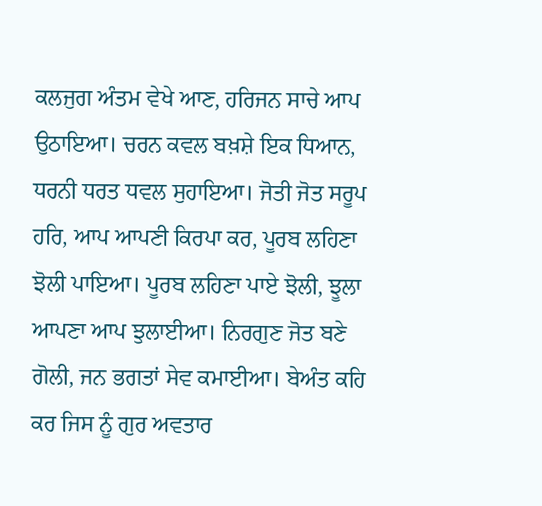ਕਲਜੁਗ ਅੰਤਮ ਵੇਖੇ ਆਣ, ਹਰਿਜਨ ਸਾਚੇ ਆਪ ਉਠਾਇਆ। ਚਰਨ ਕਵਲ ਬਖ਼ਸ਼ੇ ਇਕ ਧਿਆਨ, ਧਰਨੀ ਧਰਤ ਧਵਲ ਸੁਹਾਇਆ। ਜੋਤੀ ਜੋਤ ਸਰੂਪ ਹਰਿ, ਆਪ ਆਪਣੀ ਕਿਰਪਾ ਕਰ, ਪੂਰਬ ਲਹਿਣਾ ਝੋਲੀ ਪਾਇਆ। ਪੂਰਬ ਲਹਿਣਾ ਪਾਏ ਝੋਲੀ, ਝੂਲਾ ਆਪਣਾ ਆਪ ਝੁਲਾਈਆ। ਨਿਰਗੁਣ ਜੋਤ ਬਣੇ ਗੋਲੀ, ਜਨ ਭਗਤਾਂ ਸੇਵ ਕਮਾਈਆ। ਬੇਅੰਤ ਕਹਿ ਕਰ ਜਿਸ ਨੂੰ ਗੁਰ ਅਵਤਾਰ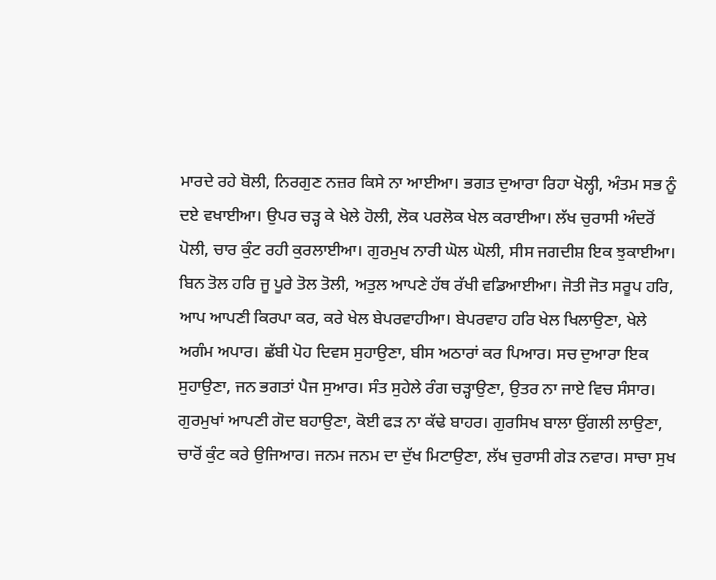ਮਾਰਦੇ ਰਹੇ ਬੋਲੀ, ਨਿਰਗੁਣ ਨਜ਼ਰ ਕਿਸੇ ਨਾ ਆਈਆ। ਭਗਤ ਦੁਆਰਾ ਰਿਹਾ ਖੋਲ੍ਹੀ, ਅੰਤਮ ਸਭ ਨੂੰ ਦਏ ਵਖਾਈਆ। ਉਪਰ ਚੜ੍ਹ ਕੇ ਖੇਲੇ ਹੋਲੀ, ਲੋਕ ਪਰਲੋਕ ਖੇਲ ਕਰਾਈਆ। ਲੱਖ ਚੁਰਾਸੀ ਅੰਦਰੋਂ ਪੋਲੀ, ਚਾਰ ਕੁੰਟ ਰਹੀ ਕੁਰਲਾਈਆ। ਗੁਰਮੁਖ ਨਾਰੀ ਘੋਲ ਘੋਲੀ, ਸੀਸ ਜਗਦੀਸ਼ ਇਕ ਝੁਕਾਈਆ। ਬਿਨ ਤੋਲ ਹਰਿ ਜੂ ਪੂਰੇ ਤੋਲ ਤੋਲੀ, ਅਤੁਲ ਆਪਣੇ ਹੱਥ ਰੱਖੀ ਵਡਿਆਈਆ। ਜੋਤੀ ਜੋਤ ਸਰੂਪ ਹਰਿ, ਆਪ ਆਪਣੀ ਕਿਰਪਾ ਕਰ, ਕਰੇ ਖੇਲ ਬੇਪਰਵਾਹੀਆ। ਬੇਪਰਵਾਹ ਹਰਿ ਖੇਲ ਖਿਲਾਉਣਾ, ਖੇਲੇ ਅਗੰਮ ਅਪਾਰ। ਛੱਬੀ ਪੋਹ ਦਿਵਸ ਸੁਹਾਉਣਾ, ਬੀਸ ਅਠਾਰਾਂ ਕਰ ਪਿਆਰ। ਸਚ ਦੁਆਰਾ ਇਕ ਸੁਹਾਉਣਾ, ਜਨ ਭਗਤਾਂ ਪੈਜ ਸੁਆਰ। ਸੰਤ ਸੁਹੇਲੇ ਰੰਗ ਚੜ੍ਹਾਉਣਾ, ਉਤਰ ਨਾ ਜਾਏ ਵਿਚ ਸੰਸਾਰ। ਗੁਰਮੁਖਾਂ ਆਪਣੀ ਗੋਦ ਬਹਾਉਣਾ, ਕੋਈ ਫੜ ਨਾ ਕੱਢੇ ਬਾਹਰ। ਗੁਰਸਿਖ ਬਾਲਾ ਉਂਗਲੀ ਲਾਉਣਾ, ਚਾਰੋਂ ਕੁੰਟ ਕਰੇ ਉਜਿਆਰ। ਜਨਮ ਜਨਮ ਦਾ ਦੁੱਖ ਮਿਟਾਉਣਾ, ਲੱਖ ਚੁਰਾਸੀ ਗੇੜ ਨਵਾਰ। ਸਾਚਾ ਸੁਖ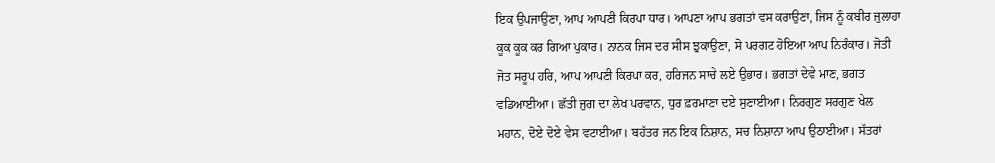ਇਕ ਉਪਜਾਉਣਾ, ਆਪ ਆਪਣੀ ਕਿਰਪਾ ਧਾਰ। ਆਪਣਾ ਆਪ ਭਗਤਾਂ ਵਸ ਕਰਾਉਣਾ, ਜਿਸ ਨੂੰ ਕਬੀਰ ਜੁਲਾਹਾ ਕੂਕ ਕੂਕ ਕਰ ਗਿਆ ਪੁਕਾਰ। ਨਾਨਕ ਜਿਸ ਦਰ ਸੀਸ ਝੁਕਾਉਣਾ, ਸੋ ਪਰਗਟ ਹੋਇਆ ਆਪ ਨਿਰੰਕਾਰ। ਜੋਤੀ ਜੋਤ ਸਰੂਪ ਹਰਿ, ਆਪ ਆਪਣੀ ਕਿਰਪਾ ਕਰ, ਹਰਿਜਨ ਸਾਚੇ ਲਏ ਉਭਾਰ। ਭਗਤਾਂ ਦੇਵੇ ਮਾਣ, ਭਗਤ ਵਡਿਆਈਆ। ਛੱਤੀ ਜੁਗ ਦਾ ਲੇਖ ਪਰਵਾਨ, ਧੁਰ ਫ਼ਰਮਾਣਾ ਦਏ ਸੁਣਾਈਆ। ਨਿਰਗੁਣ ਸਰਗੁਣ ਖੇਲ ਮਹਾਨ, ਦੋਏ ਦੋਏ ਵੇਸ ਵਟਾਈਆ। ਬਹੱਤਰ ਜਨ ਇਕ ਨਿਸ਼ਾਨ, ਸਚ ਨਿਸ਼ਾਨਾ ਆਪ ਉਠਾਈਆ। ਸੱਤਰਾਂ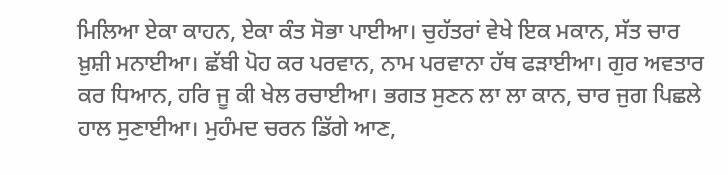ਮਿਲਿਆ ਏਕਾ ਕਾਹਨ, ਏਕਾ ਕੰਤ ਸੋਭਾ ਪਾਈਆ। ਚੁਹੱਤਰਾਂ ਵੇਖੇ ਇਕ ਮਕਾਨ, ਸੱਤ ਚਾਰ ਖ਼ੁਸ਼ੀ ਮਨਾਈਆ। ਛੱਬੀ ਪੋਹ ਕਰ ਪਰਵਾਨ, ਨਾਮ ਪਰਵਾਨਾ ਹੱਥ ਫੜਾਈਆ। ਗੁਰ ਅਵਤਾਰ ਕਰ ਧਿਆਨ, ਹਰਿ ਜੂ ਕੀ ਖੇਲ ਰਚਾਈਆ। ਭਗਤ ਸੁਣਨ ਲਾ ਲਾ ਕਾਨ, ਚਾਰ ਜੁਗ ਪਿਛਲੇ ਹਾਲ ਸੁਣਾਈਆ। ਮੁਹੰਮਦ ਚਰਨ ਡਿੱਗੇ ਆਣ,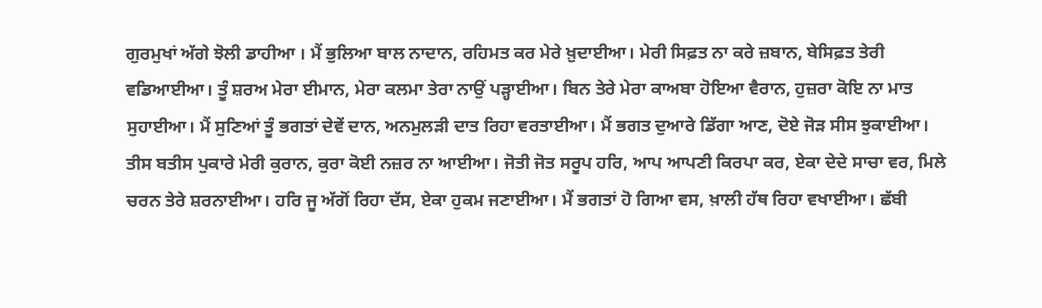ਗੁਰਮੁਖਾਂ ਅੱਗੇ ਝੋਲੀ ਡਾਹੀਆ । ਮੈਂ ਭੁਲਿਆ ਬਾਲ ਨਾਦਾਨ, ਰਹਿਮਤ ਕਰ ਮੇਰੇ ਖ਼ੁਦਾਈਆ। ਮੇਰੀ ਸਿਫ਼ਤ ਨਾ ਕਰੇ ਜ਼ਬਾਨ, ਬੇਸਿਫ਼ਤ ਤੇਰੀ ਵਡਿਆਈਆ। ਤੂੰ ਸ਼ਰਅ ਮੇਰਾ ਈਮਾਨ, ਮੇਰਾ ਕਲਮਾ ਤੇਰਾ ਨਾਉਂ ਪੜ੍ਹਾਈਆ। ਬਿਨ ਤੇਰੇ ਮੇਰਾ ਕਾਅਬਾ ਹੋਇਆ ਵੈਰਾਨ, ਹੁਜ਼ਰਾ ਕੋਇ ਨਾ ਮਾਤ ਸੁਹਾਈਆ। ਮੈਂ ਸੁਣਿਆਂ ਤੂੰ ਭਗਤਾਂ ਦੇਵੇਂ ਦਾਨ, ਅਨਮੁਲੜੀ ਦਾਤ ਰਿਹਾ ਵਰਤਾਈਆ। ਮੈਂ ਭਗਤ ਦੁਆਰੇ ਡਿੱਗਾ ਆਣ, ਦੋਏ ਜੋੜ ਸੀਸ ਝੁਕਾਈਆ। ਤੀਸ ਬਤੀਸ ਪੁਕਾਰੇ ਮੇਰੀ ਕੁਰਾਨ, ਕੁਰਾ ਕੋਈ ਨਜ਼ਰ ਨਾ ਆਈਆ। ਜੋਤੀ ਜੋਤ ਸਰੂਪ ਹਰਿ, ਆਪ ਆਪਣੀ ਕਿਰਪਾ ਕਰ, ਏਕਾ ਦੇਦੇ ਸਾਚਾ ਵਰ, ਮਿਲੇ ਚਰਨ ਤੇਰੇ ਸ਼ਰਨਾਈਆ। ਹਰਿ ਜੂ ਅੱਗੋਂ ਰਿਹਾ ਦੱਸ, ਏਕਾ ਹੁਕਮ ਜਣਾਈਆ। ਮੈਂ ਭਗਤਾਂ ਹੋ ਗਿਆ ਵਸ, ਖ਼ਾਲੀ ਹੱਥ ਰਿਹਾ ਵਖਾਈਆ। ਛੱਬੀ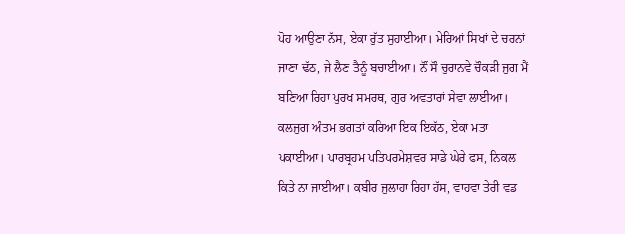ਪੋਹ ਆਉਣਾ ਨੱਸ, ਏਕਾ ਰੁੱਤ ਸੁਹਾਈਆ। ਮੇਰਿਆਂ ਸਿਖਾਂ ਦੇ ਚਰਨਾਂ ਜਾਣਾ ਢੱਠ, ਜੇ ਲੈਣ ਤੈਨੂੰ ਬਚਾਈਆ। ਨੌਂ ਸੌ ਚੁਰਾਨਵੇ ਚੌਕੜੀ ਜੁਗ ਮੈਂ ਬਣਿਆ ਰਿਹਾ ਪੁਰਖ ਸਮਰਥ, ਗੁਰ ਅਵਤਾਰਾਂ ਸੇਵਾ ਲਾਈਆ। ਕਲਜੁਗ ਅੰਤਮ ਭਗਤਾਂ ਕਰਿਆ ਇਕ ਇਕੱਠ, ਏਕਾ ਮਤਾ ਪਕਾਈਆ। ਪਾਰਬ੍ਰਹਮ ਪਤਿਪਰਮੇਸ਼ਵਰ ਸਾਡੇ ਘੇਰੇ ਫਸ, ਨਿਕਲ ਕਿਤੇ ਨਾ ਜਾਈਆ। ਕਬੀਰ ਜੁਲਾਹਾ ਰਿਹਾ ਹੱਸ, ਵਾਹਵਾ ਤੇਰੀ ਵਡ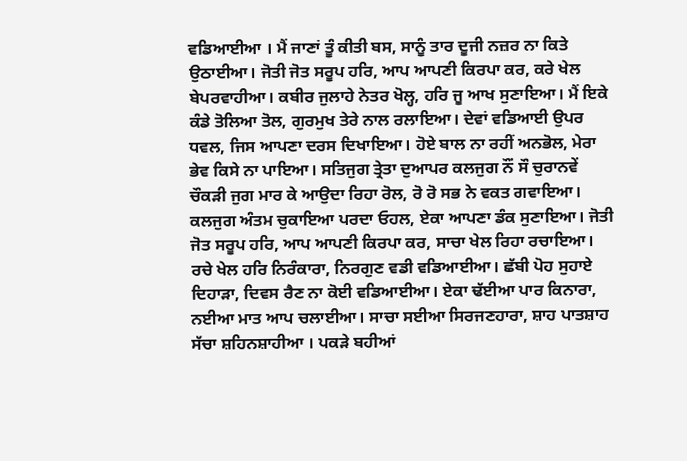ਵਡਿਆਈਆ । ਮੈਂ ਜਾਣਾਂ ਤੂੰ ਕੀਤੀ ਬਸ, ਸਾਨੂੰ ਤਾਰ ਦੂਜੀ ਨਜ਼ਰ ਨਾ ਕਿਤੇ ਉਠਾਈਆ। ਜੋਤੀ ਜੋਤ ਸਰੂਪ ਹਰਿ, ਆਪ ਆਪਣੀ ਕਿਰਪਾ ਕਰ, ਕਰੇ ਖੇਲ ਬੇਪਰਵਾਹੀਆ। ਕਬੀਰ ਜੁਲਾਹੇ ਨੇਤਰ ਖੋਲ੍ਹ, ਹਰਿ ਜੂ ਆਖ ਸੁਣਾਇਆ। ਮੈਂ ਇਕੇ ਕੰਡੇ ਤੋਲਿਆ ਤੋਲ, ਗੁਰਮੁਖ ਤੇਰੇ ਨਾਲ ਰਲਾਇਆ। ਦੇਵਾਂ ਵਡਿਆਈ ਉਪਰ ਧਵਲ, ਜਿਸ ਆਪਣਾ ਦਰਸ ਦਿਖਾਇਆ। ਹੋਏ ਬਾਲ ਨਾ ਰਹੀਂ ਅਨਭੋਲ, ਮੇਰਾ ਭੇਵ ਕਿਸੇ ਨਾ ਪਾਇਆ। ਸਤਿਜੁਗ ਤ੍ਰੇਤਾ ਦੁਆਪਰ ਕਲਜੁਗ ਨੌਂ ਸੌ ਚੁਰਾਨਵੇਂ ਚੌਕੜੀ ਜੁਗ ਮਾਰ ਕੇ ਆਉਦਾ ਰਿਹਾ ਰੋਲ, ਰੋ ਰੋ ਸਭ ਨੇ ਵਕਤ ਗਵਾਇਆ। ਕਲਜੁਗ ਅੰਤਮ ਚੁਕਾਇਆ ਪਰਦਾ ਓਹਲ, ਏਕਾ ਆਪਣਾ ਡੰਕ ਸੁਣਾਇਆ। ਜੋਤੀ ਜੋਤ ਸਰੂਪ ਹਰਿ, ਆਪ ਆਪਣੀ ਕਿਰਪਾ ਕਰ, ਸਾਚਾ ਖੇਲ ਰਿਹਾ ਰਚਾਇਆ। ਰਚੇ ਖੇਲ ਹਰਿ ਨਿਰੰਕਾਰਾ, ਨਿਰਗੁਣ ਵਡੀ ਵਡਿਆਈਆ। ਛੱਬੀ ਪੋਹ ਸੁਹਾਏ ਦਿਹਾੜਾ, ਦਿਵਸ ਰੈਣ ਨਾ ਕੋਈ ਵਡਿਆਈਆ। ਏਕਾ ਢੱਈਆ ਪਾਰ ਕਿਨਾਰਾ, ਨਈਆ ਮਾਤ ਆਪ ਚਲਾਈਆ। ਸਾਚਾ ਸਈਆ ਸਿਰਜਣਹਾਰਾ, ਸ਼ਾਹ ਪਾਤਸ਼ਾਹ ਸੱਚਾ ਸ਼ਹਿਨਸ਼ਾਹੀਆ । ਪਕੜੇ ਬਹੀਆਂ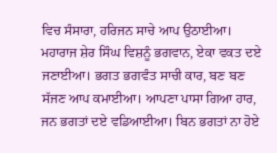ਵਿਚ ਸੰਸਾਰਾ, ਹਰਿਜਨ ਸਾਚੇ ਆਪ ਉਠਾਈਆ। ਮਹਾਰਾਜ ਸ਼ੇਰ ਸਿੰਘ ਵਿਸ਼ਨੂੰ ਭਗਵਾਨ, ਏਕਾ ਵਕਤ ਦਏ ਜਣਾਈਆ। ਭਗਤ ਭਗਵੰਤ ਸਾਚੀ ਕਾਰ, ਬਣ ਬਣ ਸੱਜਣ ਆਪ ਕਮਾਈਆ। ਆਪਣਾ ਪਾਸਾ ਗਿਆ ਹਾਰ, ਜਨ ਭਗਤਾਂ ਦਏ ਵਡਿਆਈਆ। ਬਿਨ ਭਗਤਾਂ ਨਾ ਹੋਏ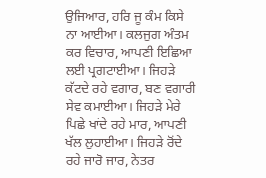ਉਜਿਆਰ, ਹਰਿ ਜੂ ਕੰਮ ਕਿਸੇ ਨਾ ਆਈਆ। ਕਲਜੁਗ ਅੰਤਮ ਕਰ ਵਿਚਾਰ, ਆਪਣੀ ਇਛਿਆ ਲਈ ਪ੍ਰਗਟਾਈਆ। ਜਿਹੜੇ ਕੱਟਦੇ ਰਹੇ ਵਗਾਰ, ਬਣ ਵਗਾਰੀ ਸੇਵ ਕਮਾਈਆ। ਜਿਹੜੇ ਮੇਰੇ ਪਿਛੇ ਖਾਂਦੇ ਰਹੇ ਮਾਰ, ਆਪਣੀ ਖੱਲ ਲੁਹਾਈਆ। ਜਿਹੜੇ ਰੋਂਦੇ ਰਹੇ ਜਾਰੋ ਜਾਰ, ਨੇਤਰ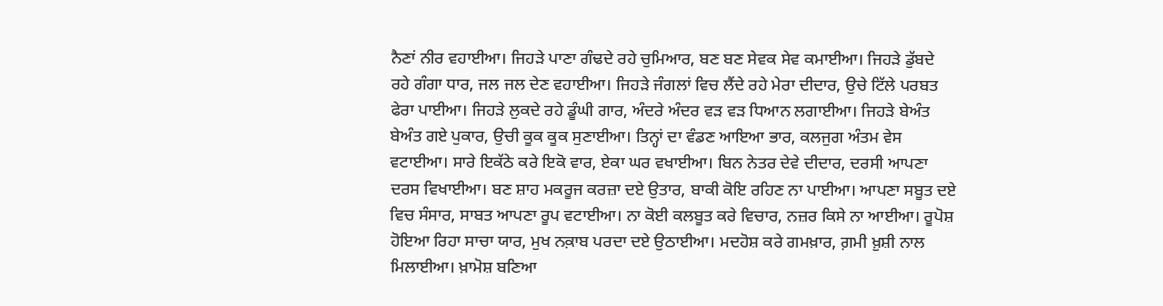ਨੈਣਾਂ ਨੀਰ ਵਹਾਈਆ। ਜਿਹੜੇ ਪਾਣਾ ਗੰਢਦੇ ਰਹੇ ਚੁਮਿਆਰ, ਬਣ ਬਣ ਸੇਵਕ ਸੇਵ ਕਮਾਈਆ। ਜਿਹੜੇ ਡੁੱਬਦੇ ਰਹੇ ਗੰਗਾ ਧਾਰ, ਜਲ ਜਲ ਦੇਣ ਵਹਾਈਆ। ਜਿਹੜੇ ਜੰਗਲਾਂ ਵਿਚ ਲੈਂਦੇ ਰਹੇ ਮੇਰਾ ਦੀਦਾਰ, ਉਚੇ ਟਿੱਲੇ ਪਰਬਤ ਫੇਰਾ ਪਾਈਆ। ਜਿਹੜੇ ਲੁਕਦੇ ਰਹੇ ਡੂੰਘੀ ਗਾਰ, ਅੰਦਰੇ ਅੰਦਰ ਵੜ ਵੜ ਧਿਆਨ ਲਗਾਈਆ। ਜਿਹੜੇ ਬੇਅੰਤ ਬੇਅੰਤ ਗਏ ਪੁਕਾਰ, ਉਚੀ ਕੂਕ ਕੂਕ ਸੁਣਾਈਆ। ਤਿਨ੍ਹਾਂ ਦਾ ਵੰਡਣ ਆਇਆ ਭਾਰ, ਕਲਜੁਗ ਅੰਤਮ ਵੇਸ ਵਟਾਈਆ। ਸਾਰੇ ਇਕੱਠੇ ਕਰੇ ਇਕੋ ਵਾਰ, ਏਕਾ ਘਰ ਵਖਾਈਆ। ਬਿਨ ਨੇਤਰ ਦੇਵੇ ਦੀਦਾਰ, ਦਰਸੀ ਆਪਣਾ ਦਰਸ ਵਿਖਾਈਆ। ਬਣ ਸ਼ਾਹ ਮਕਰੂਜ ਕਰਜ਼ਾ ਦਏ ਉਤਾਰ, ਬਾਕੀ ਕੋਇ ਰਹਿਣ ਨਾ ਪਾਈਆ। ਆਪਣਾ ਸਬੂਤ ਦਏ ਵਿਚ ਸੰਸਾਰ, ਸਾਬਤ ਆਪਣਾ ਰੂਪ ਵਟਾਈਆ। ਨਾ ਕੋਈ ਕਲਬੂਤ ਕਰੇ ਵਿਚਾਰ, ਨਜ਼ਰ ਕਿਸੇ ਨਾ ਆਈਆ। ਰੂਪੋਸ਼ ਹੋਇਆ ਰਿਹਾ ਸਾਚਾ ਯਾਰ, ਮੁਖ ਨਕ਼ਾਬ ਪਰਦਾ ਦਏ ਉਠਾਈਆ। ਮਦਹੋਸ਼ ਕਰੇ ਗਮਖ਼ਾਰ, ਗ਼ਮੀ ਖ਼ੁਸ਼ੀ ਨਾਲ ਮਿਲਾਈਆ। ਖ਼ਾਮੋਸ਼ ਬਣਿਆ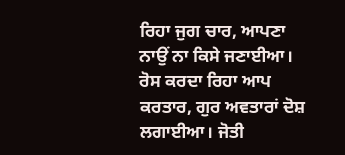ਰਿਹਾ ਜੁਗ ਚਾਰ, ਆਪਣਾ ਨਾਉਂ ਨਾ ਕਿਸੇ ਜਣਾਈਆ। ਰੋਸ ਕਰਦਾ ਰਿਹਾ ਆਪ ਕਰਤਾਰ, ਗੁਰ ਅਵਤਾਰਾਂ ਦੋਸ਼ ਲਗਾਈਆ। ਜੋਤੀ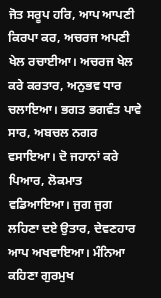ਜੋਤ ਸਰੂਪ ਹਰਿ, ਆਪ ਆਪਣੀ ਕਿਰਪਾ ਕਰ, ਅਚਰਜ ਅਪਣੀ ਖੇਲ ਰਚਾਈਆ। ਅਚਰਜ ਖੇਲ ਕਰੇ ਕਰਤਾਰ, ਅਨੁਭਵ ਧਾਰ ਚਲਾਇਆ। ਭਗਤ ਭਗਵੰਤ ਪਾਵੇ ਸਾਰ, ਅਬਚਲ ਨਗਰ ਵਸਾਇਆ। ਦੋ ਜਹਾਨਾਂ ਕਰੇ ਪਿਆਰ, ਲੋਕਮਾਤ ਵਡਿਆਇਆ। ਜੁਗ ਜੁਗ ਲਹਿਣਾ ਦਏ ਉਤਾਰ, ਦੇਵਣਹਾਰ ਆਪ ਅਖਵਾਇਆ। ਮੰਨਿਆ ਕਹਿਣਾ ਗੁਰਮੁਖ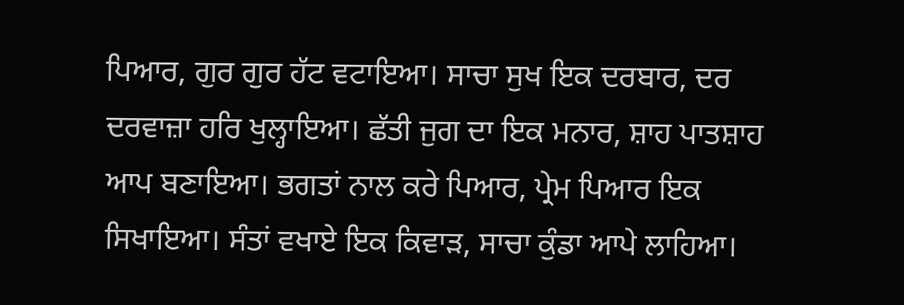ਪਿਆਰ, ਗੁਰ ਗੁਰ ਹੱਟ ਵਟਾਇਆ। ਸਾਚਾ ਸੁਖ ਇਕ ਦਰਬਾਰ, ਦਰ ਦਰਵਾਜ਼ਾ ਹਰਿ ਖੁਲ੍ਹਾਇਆ। ਛੱਤੀ ਜੁਗ ਦਾ ਇਕ ਮਨਾਰ, ਸ਼ਾਹ ਪਾਤਸ਼ਾਹ ਆਪ ਬਣਾਇਆ। ਭਗਤਾਂ ਨਾਲ ਕਰੇ ਪਿਆਰ, ਪ੍ਰੇਮ ਪਿਆਰ ਇਕ ਸਿਖਾਇਆ। ਸੰਤਾਂ ਵਖਾਏ ਇਕ ਕਿਵਾੜ, ਸਾਚਾ ਕੁੰਡਾ ਆਪੇ ਲਾਹਿਆ।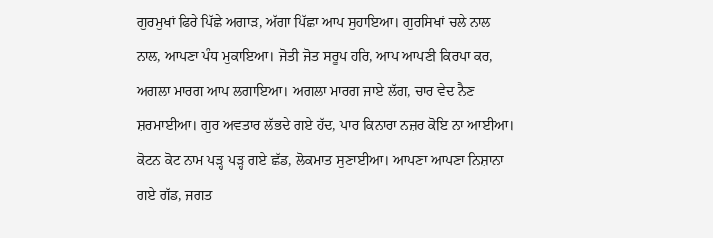ਗੁਰਮੁਖਾਂ ਫਿਰੇ ਪਿੱਛੇ ਅਗਾੜ, ਅੱਗਾ ਪਿੱਛਾ ਆਪ ਸੁਹਾਇਆ। ਗੁਰਸਿਖਾਂ ਚਲੇ ਨਾਲ ਨਾਲ, ਆਪਣਾ ਪੰਧ ਮੁਕਾਇਆ। ਜੋਤੀ ਜੋਤ ਸਰੂਪ ਹਰਿ, ਆਪ ਆਪਣੀ ਕਿਰਪਾ ਕਰ, ਅਗਲਾ ਮਾਰਗ ਆਪ ਲਗਾਇਆ। ਅਗਲਾ ਮਾਰਗ ਜਾਏ ਲੱਗ, ਚਾਰ ਵੇਦ ਨੈਣ ਸ਼ਰਮਾਈਆ। ਗੁਰ ਅਵਤਾਰ ਲੱਭਦੇ ਗਏ ਹੱਦ, ਪਾਰ ਕਿਨਾਰਾ ਨਜ਼ਰ ਕੋਇ ਨਾ ਆਈਆ। ਕੋਟਨ ਕੋਟ ਨਾਮ ਪੜ੍ਹ ਪੜ੍ਹ ਗਏ ਛੱਡ, ਲੋਕਮਾਤ ਸੁਣਾਈਆ। ਆਪਣਾ ਆਪਣਾ ਨਿਸ਼ਾਨਾ ਗਏ ਗੱਡ, ਜਗਤ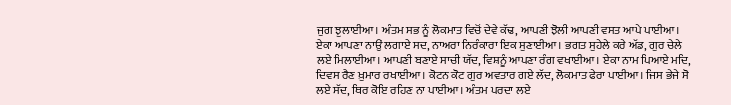ਜੁਗ ਝੁਲਾਈਆ। ਅੰਤਮ ਸਭ ਨੂੰ ਲੋਕਮਾਤ ਵਿਚੋਂ ਦੇਵੇ ਕੱਢ, ਆਪਣੀ ਝੋਲੀ ਆਪਣੀ ਵਸਤ ਆਪੇ ਪਾਈਆ। ਏਕਾ ਆਪਣਾ ਨਾਉਂ ਲਗਾਏ ਸਦ, ਨਾਅਰਾ ਨਿਰੰਕਾਰਾ ਇਕ ਸੁਣਾਈਆ। ਭਗਤ ਸੁਹੇਲੇ ਕਰੇ ਅੱਡ, ਗੁਰ ਚੇਲੇ ਲਏ ਮਿਲਾਈਆ। ਆਪਣੀ ਬਣਾਏ ਸਾਚੀ ਯੱਦ, ਵਿਸ਼ਨੂੰ ਆਪਣਾ ਰੰਗ ਵਖਾਈਆ। ਏਕਾ ਨਾਮ ਪਿਆਏ ਮਦਿ, ਦਿਵਸ ਰੈਣ ਖ਼ੁਮਾਰ ਰਖਾਈਆ। ਕੋਟਨ ਕੋਟ ਗੁਰ ਅਵਤਾਰ ਗਏ ਲੱਦ, ਲੋਕਮਾਤ ਫੇਰਾ ਪਾਈਆ। ਜਿਸ ਭੇਜੇ ਸੋ ਲਏ ਸੱਦ, ਥਿਰ ਕੋਇ ਰਹਿਣ ਨਾ ਪਾਈਆ। ਅੰਤਮ ਪਰਦਾ ਲਏ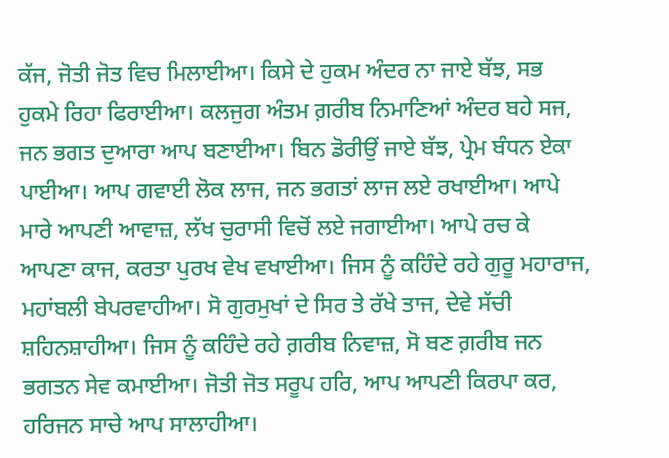ਕੱਜ, ਜੋਤੀ ਜੋਤ ਵਿਚ ਮਿਲਾਈਆ। ਕਿਸੇ ਦੇ ਹੁਕਮ ਅੰਦਰ ਨਾ ਜਾਏ ਬੱਝ, ਸਭ ਹੁਕਮੇ ਰਿਹਾ ਫਿਰਾਈਆ। ਕਲਜੁਗ ਅੰਤਮ ਗ਼ਰੀਬ ਨਿਮਾਣਿਆਂ ਅੰਦਰ ਬਹੇ ਸਜ, ਜਨ ਭਗਤ ਦੁਆਰਾ ਆਪ ਬਣਾਈਆ। ਬਿਨ ਡੋਰੀਉਂ ਜਾਏ ਬੱਝ, ਪ੍ਰੇਮ ਬੰਧਨ ਏਕਾ ਪਾਈਆ। ਆਪ ਗਵਾਈ ਲੋਕ ਲਾਜ, ਜਨ ਭਗਤਾਂ ਲਾਜ ਲਏ ਰਖਾਈਆ। ਆਪੇ ਮਾਰੇ ਆਪਣੀ ਆਵਾਜ਼, ਲੱਖ ਚੁਰਾਸੀ ਵਿਚੋਂ ਲਏ ਜਗਾਈਆ। ਆਪੇ ਰਚ ਕੇ ਆਪਣਾ ਕਾਜ, ਕਰਤਾ ਪੁਰਖ ਵੇਖ ਵਖਾਈਆ। ਜਿਸ ਨੂੰ ਕਹਿੰਦੇ ਰਹੇ ਗੁਰੂ ਮਹਾਰਾਜ, ਮਹਾਂਬਲੀ ਬੇਪਰਵਾਹੀਆ। ਸੋ ਗੁਰਮੁਖਾਂ ਦੇ ਸਿਰ ਤੇ ਰੱਖੇ ਤਾਜ, ਦੇਵੇ ਸੱਚੀ ਸ਼ਹਿਨਸ਼ਾਹੀਆ। ਜਿਸ ਨੂੰ ਕਹਿੰਦੇ ਰਹੇ ਗ਼ਰੀਬ ਨਿਵਾਜ਼, ਸੋ ਬਣ ਗ਼ਰੀਬ ਜਨ ਭਗਤਨ ਸੇਵ ਕਮਾਈਆ। ਜੋਤੀ ਜੋਤ ਸਰੂਪ ਹਰਿ, ਆਪ ਆਪਣੀ ਕਿਰਪਾ ਕਰ, ਹਰਿਜਨ ਸਾਚੇ ਆਪ ਸਾਲਾਹੀਆ।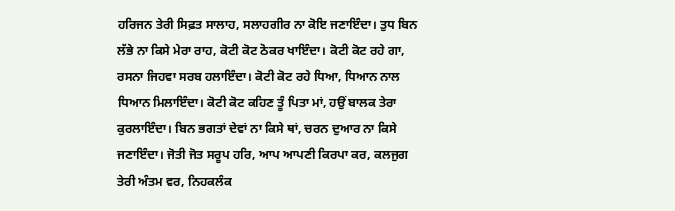ਹਰਿਜਨ ਤੇਰੀ ਸਿਫ਼ਤ ਸਾਲਾਹ, ਸਲਾਹਗੀਰ ਨਾ ਕੋਇ ਜਣਾਇੰਦਾ। ਤੁਧ ਬਿਨ ਲੱਭੇ ਨਾ ਕਿਸੇ ਮੇਰਾ ਰਾਹ, ਕੋਟੀ ਕੋਟ ਠੋਕਰ ਖਾਇੰਦਾ। ਕੋਟੀ ਕੋਟ ਰਹੇ ਗਾ, ਰਸਨਾ ਜਿਹਵਾ ਸਰਬ ਹਲਾਇੰਦਾ। ਕੋਟੀ ਕੋਟ ਰਹੇ ਧਿਆ, ਧਿਆਨ ਨਾਲ ਧਿਆਨ ਮਿਲਾਇੰਦਾ। ਕੋਟੀ ਕੋਟ ਕਹਿਣ ਤੂੰ ਪਿਤਾ ਮਾਂ, ਹਉਂ ਬਾਲਕ ਤੇਰਾ ਕੁਰਲਾਇੰਦਾ। ਬਿਨ ਭਗਤਾਂ ਦੇਵਾਂ ਨਾ ਕਿਸੇ ਥਾਂ, ਚਰਨ ਦੁਆਰ ਨਾ ਕਿਸੇ ਜਣਾਇੰਦਾ। ਜੋਤੀ ਜੋਤ ਸਰੂਪ ਹਰਿ, ਆਪ ਆਪਣੀ ਕਿਰਪਾ ਕਰ, ਕਲਜੁਗ ਤੇਰੀ ਅੰਤਮ ਵਰ, ਨਿਹਕਲੰਕ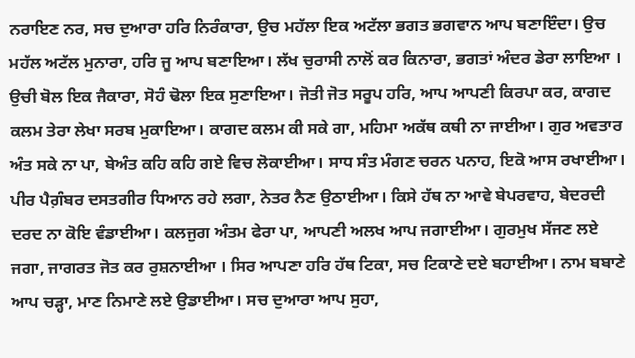ਨਰਾਇਣ ਨਰ, ਸਚ ਦੁਆਰਾ ਹਰਿ ਨਿਰੰਕਾਰਾ, ਉਚ ਮਹੱਲਾ ਇਕ ਅਟੱਲਾ ਭਗਤ ਭਗਵਾਨ ਆਪ ਬਣਾਇੰਦਾ। ਉਚ ਮਹੱਲ ਅਟੱਲ ਮੁਨਾਰਾ, ਹਰਿ ਜੂ ਆਪ ਬਣਾਇਆ। ਲੱਖ ਚੁਰਾਸੀ ਨਾਲੋਂ ਕਰ ਕਿਨਾਰਾ, ਭਗਤਾਂ ਅੰਦਰ ਡੇਰਾ ਲਾਇਆ । ਉਚੀ ਬੋਲ ਇਕ ਜੈਕਾਰਾ, ਸੋਹੰ ਢੋਲਾ ਇਕ ਸੁਣਾਇਆ। ਜੋਤੀ ਜੋਤ ਸਰੂਪ ਹਰਿ, ਆਪ ਆਪਣੀ ਕਿਰਪਾ ਕਰ, ਕਾਗਦ ਕਲਮ ਤੇਰਾ ਲੇਖਾ ਸਰਬ ਮੁਕਾਇਆ। ਕਾਗਦ ਕਲਮ ਕੀ ਸਕੇ ਗਾ, ਮਹਿਮਾ ਅਕੱਥ ਕਥੀ ਨਾ ਜਾਈਆ। ਗੁਰ ਅਵਤਾਰ ਅੰਤ ਸਕੇ ਨਾ ਪਾ, ਬੇਅੰਤ ਕਹਿ ਕਹਿ ਗਏ ਵਿਚ ਲੋਕਾਈਆ। ਸਾਧ ਸੰਤ ਮੰਗਣ ਚਰਨ ਪਨਾਹ, ਇਕੋ ਆਸ ਰਖਾਈਆ। ਪੀਰ ਪੈਗ਼ੰਬਰ ਦਸਤਗੀਰ ਧਿਆਨ ਰਹੇ ਲਗਾ, ਨੇਤਰ ਨੈਣ ਉਠਾਈਆ। ਕਿਸੇ ਹੱਥ ਨਾ ਆਵੇ ਬੇਪਰਵਾਹ, ਬੇਦਰਦੀ ਦਰਦ ਨਾ ਕੋਇ ਵੰਡਾਈਆ। ਕਲਜੁਗ ਅੰਤਮ ਫੇਰਾ ਪਾ, ਆਪਣੀ ਅਲਖ ਆਪ ਜਗਾਈਆ। ਗੁਰਮੁਖ ਸੱਜਣ ਲਏ ਜਗਾ, ਜਾਗਰਤ ਜੋਤ ਕਰ ਰੁਸ਼ਨਾਈਆ । ਸਿਰ ਆਪਣਾ ਹਰਿ ਹੱਥ ਟਿਕਾ, ਸਚ ਟਿਕਾਣੇ ਦਏ ਬਹਾਈਆ। ਨਾਮ ਬਬਾਣੇ ਆਪ ਚੜ੍ਹਾ, ਮਾਣ ਨਿਮਾਣੇ ਲਏ ਉਡਾਈਆ। ਸਚ ਦੁਆਰਾ ਆਪ ਸੁਹਾ,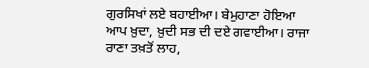ਗੁਰਸਿਖਾਂ ਲਏ ਬਹਾਈਆ। ਬੇਮੁਹਾਣਾ ਹੋਇਆ ਆਪ ਖ਼ੁਦਾ, ਖ਼ੁਦੀ ਸਭ ਦੀ ਦਏ ਗਵਾਈਆ। ਰਾਜਾ ਰਾਣਾ ਤਖ਼ਤੋਂ ਲਾਹ,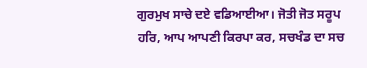ਗੁਰਮੁਖ ਸਾਚੇ ਦਏ ਵਡਿਆਈਆ। ਜੋਤੀ ਜੋਤ ਸਰੂਪ ਹਰਿ, ਆਪ ਆਪਣੀ ਕਿਰਪਾ ਕਰ, ਸਚਖੰਡ ਦਾ ਸਚ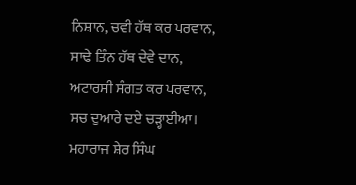ਨਿਸ਼ਾਨ, ਚਵੀ ਹੱਥ ਕਰ ਪਰਵਾਨ, ਸਾਢੇ ਤਿੰਨ ਹੱਥ ਦੇਵੇ ਦਾਨ, ਅਟਾਰਸੀ ਸੰਗਤ ਕਰ ਪਰਵਾਨ, ਸਚ ਦੁਆਰੇ ਦਏ ਚੜ੍ਹਾਈਆ। ਮਹਾਰਾਜ ਸ਼ੇਰ ਸਿੰਘ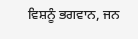ਵਿਸ਼ਨੂੰ ਭਗਵਾਨ, ਜਨ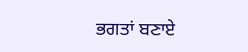ਭਗਤਾਂ ਬਣਾਏ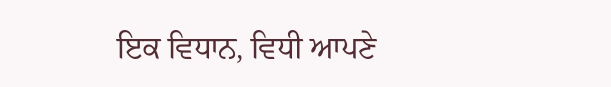ਇਕ ਵਿਧਾਨ, ਵਿਧੀ ਆਪਣੇ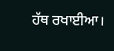ਹੱਥ ਰਖਾਈਆ।